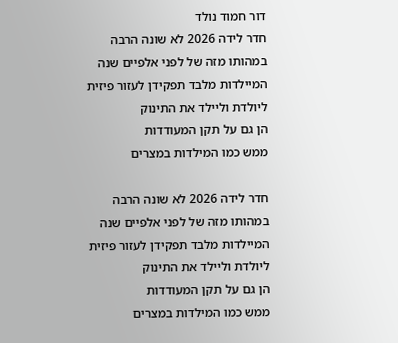דור חמוד נולד
חדר לידה 2026 לא שונה הרבה במהותו מזה של לפני אלפיים שנה
המיילדות מלבד תפקידן לעזור פיזית ליולדת וליילד את התינוק
הן גם על תקן המעודדות
ממש כמו המילדות במצרים

חדר לידה 2026 לא שונה הרבה במהותו מזה של לפני אלפיים שנה
המיילדות מלבד תפקידן לעזור פיזית ליולדת וליילד את התינוק
הן גם על תקן המעודדות
ממש כמו המילדות במצרים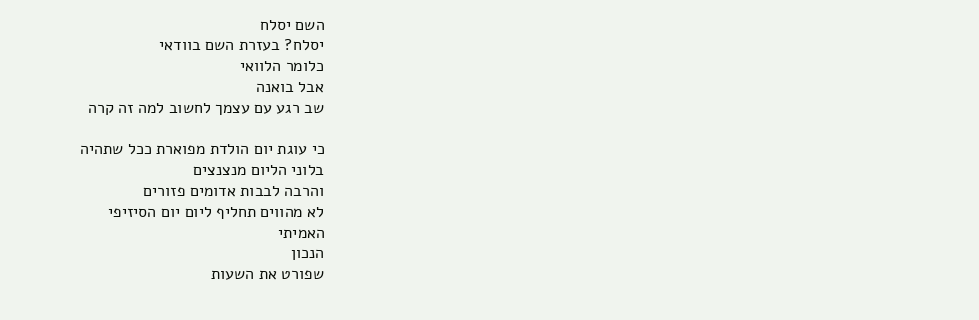השם יסלח
יסלח? בעזרת השם בוודאי
כלומר הלוואי
אבל בואנה
שב רגע עם עצמך לחשוב למה זה קרה

כי עוגת יום הולדת מפוארת ככל שתהיה
בלוני הליום מנצנצים
והרבה לבבות אדומים פזורים
לא מהווים תחליף ליום יום הסיזיפי
האמיתי
הנכון
שפורט את השעות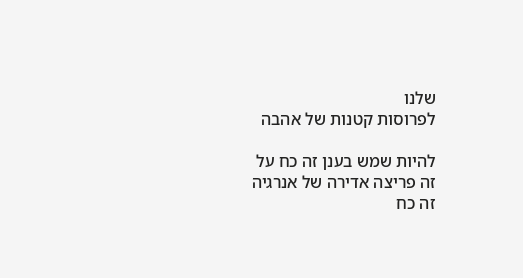שלנו
לפרוסות קטנות של אהבה

להיות שמש בענן זה כח על
זה פריצה אדירה של אנרגיה
זה כח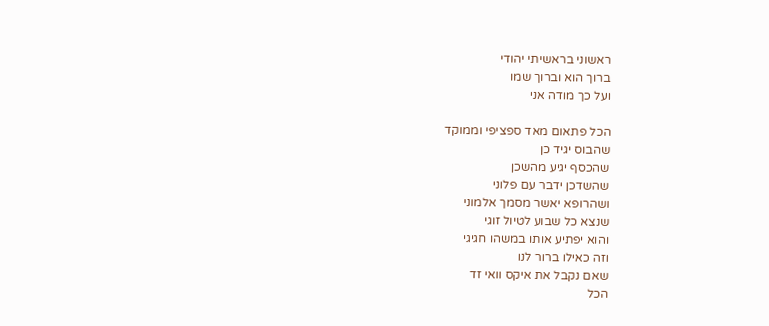ראשוני בראשיתי יהודי
ברוך הוא וברוך שמו
ועל כך מודה אני

הכל פתאום מאד ספציפי וממוקד
שהבוס יגיד כן
שהכסף יגיע מהשכן
שהשדכן ידבר עם פלוני
ושהרופא יאשר מסמך אלמוני
שנצא כל שבוע לטיול זוגי
והוא יפתיע אותו במשהו חגיגי
וזה כאילו ברור לנו
שאם נקבל את איקס וואי זד
הכל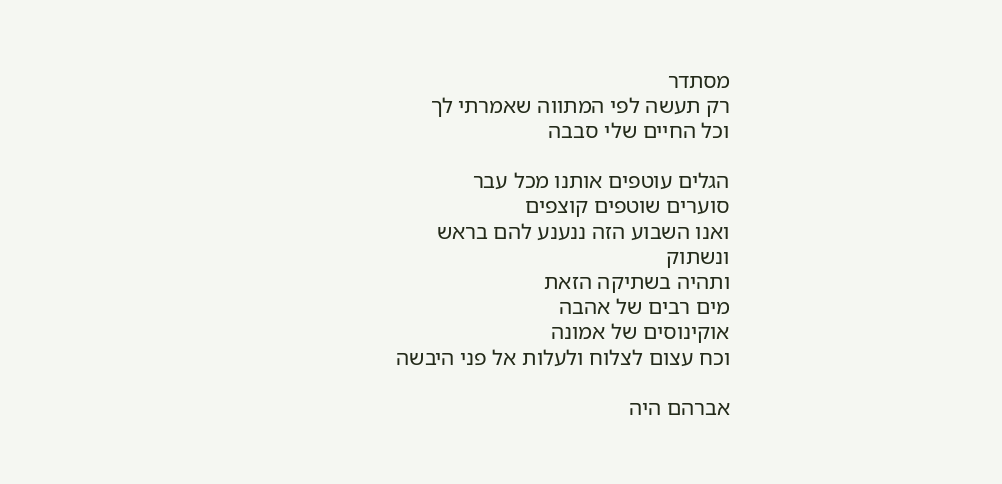מסתדר
רק תעשה לפי המתווה שאמרתי לך
וכל החיים שלי סבבה

הגלים עוטפים אותנו מכל עבר
סוערים שוטפים קוצפים
ואנו השבוע הזה ננענע להם בראש
ונשתוק
ותהיה בשתיקה הזאת
מים רבים של אהבה
אוקינוסים של אמונה
וכח עצום לצלוח ולעלות אל פני היבשה

אברהם היה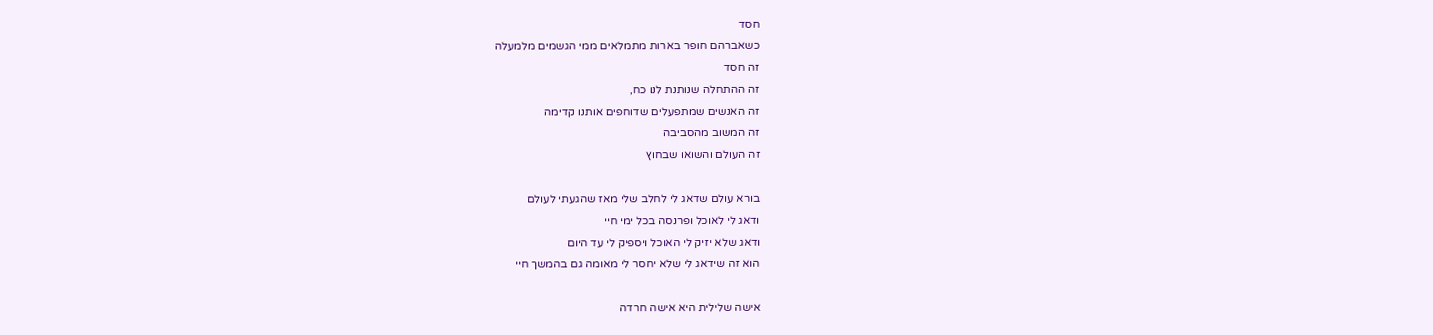חסד
כשאברהם חופר בארות מתמלאים ממי הגשמים מלמעלה
זה חסד
זה ההתחלה שנותנת לנו כח,
זה האנשים שמתפעלים שדוחפים אותנו קדימה
זה המשוב מהסביבה
זה העולם והשואו שבחוץ

בורא עולם שדאג לי לחלב שלי מאז שהגעתי לעולם
ודאג לי לאוכל ופרנסה בכל ימי חיי
ודאג שלא יזיק לי האוכל ויספיק לי עד היום
הוא זה שידאג לי שלא יחסר לי מאומה גם בהמשך חיי

אישה שלילית היא אישה חרדה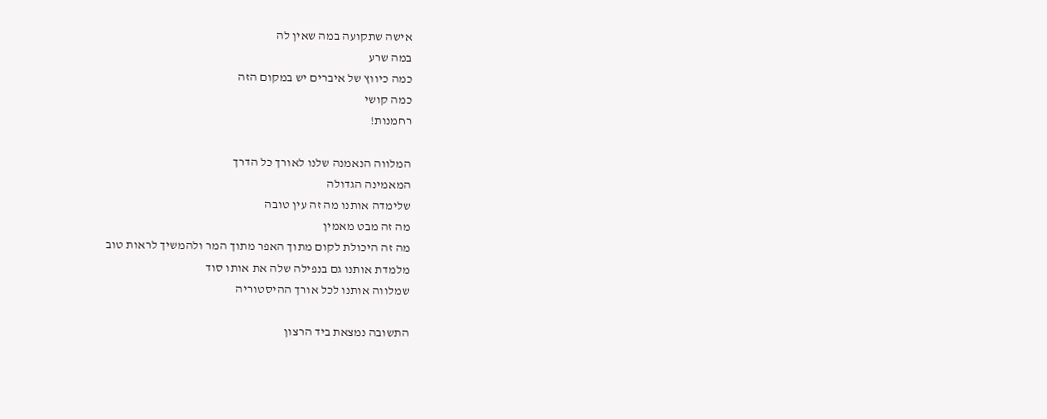אישה שתקועה במה שאין לה
במה שרע
כמה כיווץ של איברים יש במקום הזה
כמה קושי
רחמנות!

המלווה הנאמנה שלנו לאורך כל הדרך
המאמינה הגדולה
שלימדה אותנו מה זה עין טובה
מה זה מבט מאמין
מה זה היכולת לקום מתוך האפר מתוך המר ולהמשיך לראות טוב
מלמדת אותנו גם בנפילה שלה את אותו סוד
שמלווה אותנו לכל אורך ההיסטוריה

התשובה נמצאת ביד הרצון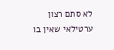לא סתם רצון ערטילאי שאין בו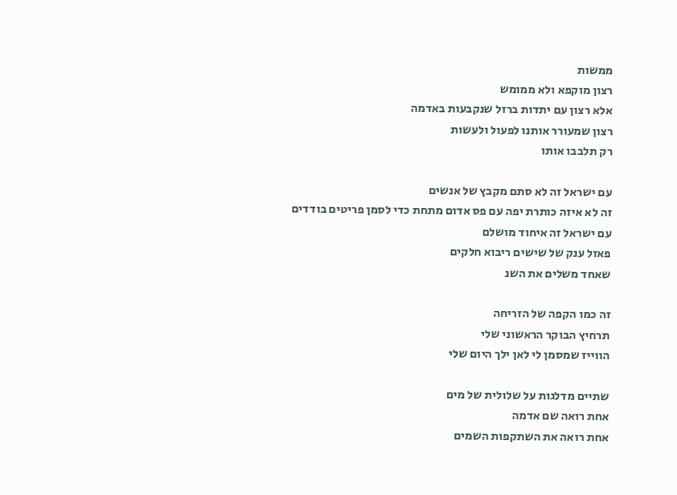ממשות
רצון מוקפא ולא ממומש
אלא רצון עם יתדות ברזל שנקבעות באדמה
רצון שמעורר אותנו לפעול ולעשות
רק תלבבו אותו

עם ישראל זה לא סתם מקבץ של אנשים
זה לא איזה כותרת יפה עם פס אדום מתחת כדי לסמן פריטים בודדים
עם ישראל זה איחוד מושלם
פאזל ענק של שישים ריבוא חלקים
שאחד משלים את השנ

זה כמו הקפה של הזריחה
תרחיץ הבוקר הראשוני שלי
הווייז שמסמן לי לאן ילך היום שלי

שתיים מדלגות על שלולית של מים
אחת רואה שם אדמה
אחת רואה את השתקפות השמים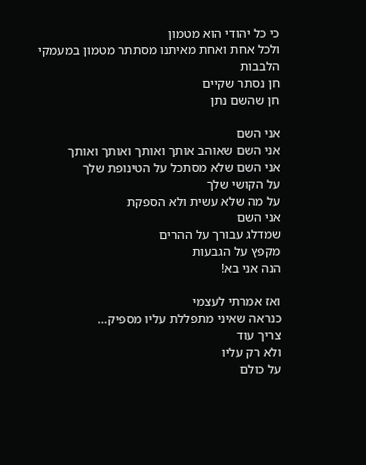כי כל יהודי הוא מטמון
ולכל אחת ואחת מאיתנו מסתתר מטמון במעמקי הלבבות
חן נסתר שקיים
חן שהשם נתן

אני השם
אני השם שאוהב אותך ואותך ואותך ואותך
אני השם שלא מסתכל על הטינופת שלך
על הקושי שלך
על מה שלא עשית ולא הספקת
אני השם
שמדלג עבורך על ההרים
מקפץ על הגבעות
הנה אני בא!

ואז אמרתי לעצמי
כנראה שאיני מתפללת עליו מספיק…
צריך עוד
ולא רק עליו
על כולם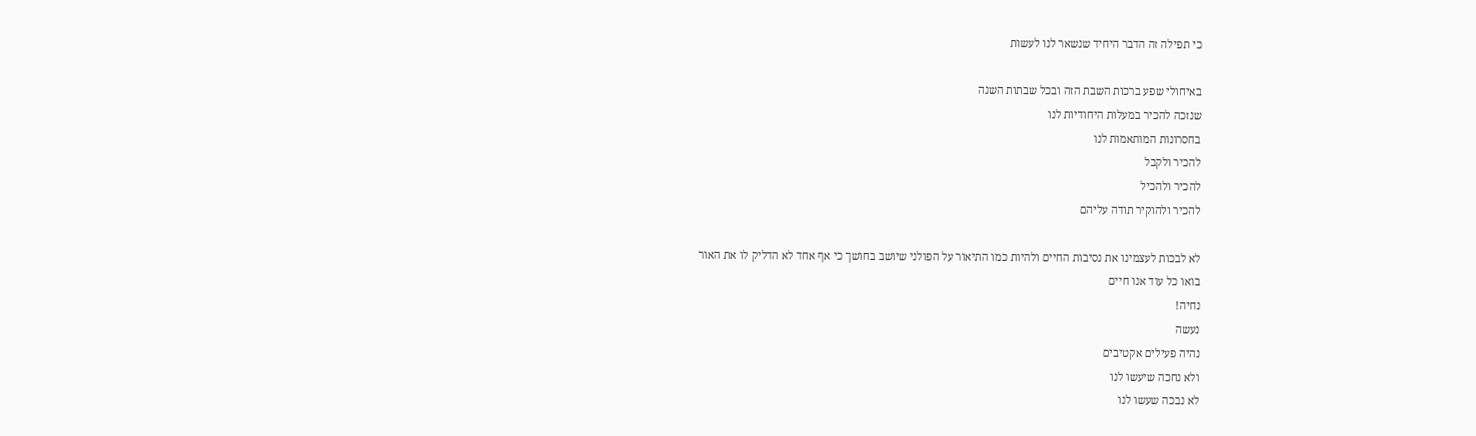כי תפילה זה הדבר היחיד שנשאר לנו לעשות

באיחולי שפע ברכות השבת הזה ובכל שבתות השנה
שנזכה להכיר במעלות היחודיות לנו
בחסרונות המותאמות לנו
להכיר ולקבל
להכיר ולהכיל
להכיר ולהוקיר תודה עליהם

לא לבכות לעצמינו את נסיבות החיים ולהיות כמו התיאור על הפולני שיושב בחושך כי אף אחד לא הדליק לו את האור
בואו כל עוד אנו חיים
נחיה!
נעשה
נהיה פעילים אקטיבים
ולא נחכה שיעשו לנו
לא נבכה שעשו לנו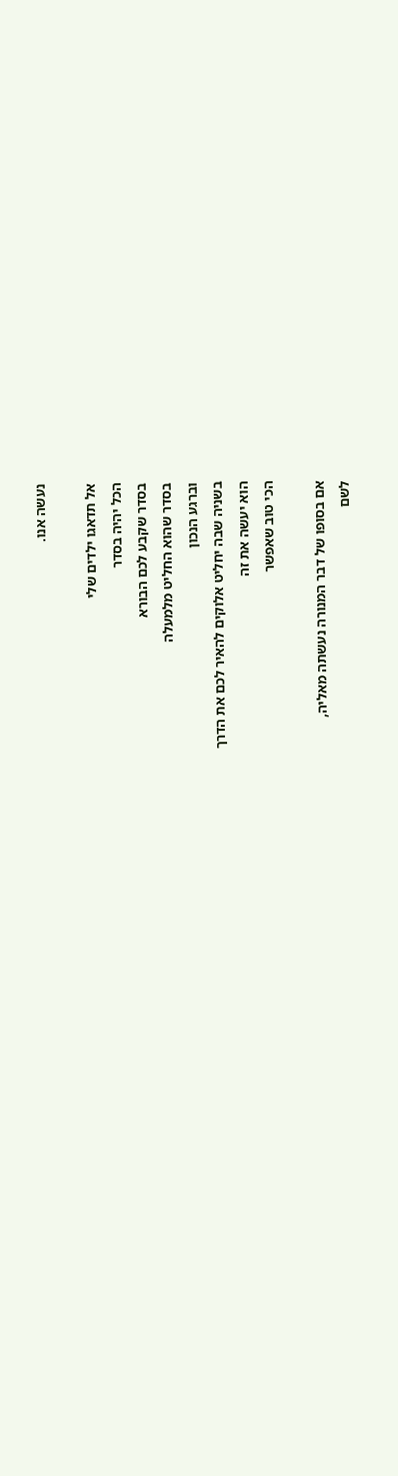נעשה אנו.

אל תדאגו ילדים שלי
הכל יהיה בסדר
בסדר שקבע לכם הבורא
בסדר שהוא החליט מלמעלה
וברגע הנכון
בשניה שבה יחליט אלוקים להאיר לכם את הדרך
הוא יעשה את זה
הכי טוב שאפשר

אם בסופו של דבר המנורה נעשתה מאליה,
לשם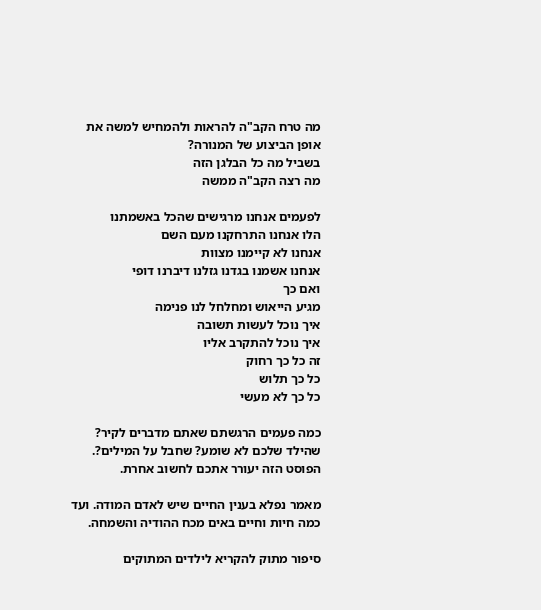מה טרח הקב"ה להראות ולהמחיש למשה את אופן הביצוע של המנורה?
בשביל מה כל הבלגן הזה
מה רצה הקב"ה ממשה

לפעמים אנחנו מרגישים שהכל באשמתנו
הלו אנחנו התרחקנו מעם השם
אנחנו לא קיימנו מצוות
אנחנו אשמנו בגדנו גזלנו דיברנו דופי
ואם כך
מגיע הייאוש ומחלחל לנו פנימה
איך נוכל לעשות תשובה
איך נוכל להתקרב אליו
זה כל כך רחוק
כל כך תלוש
כל כך לא מעשי

כמה פעמים הרגשתם שאתם מדברים לקיר? שהילד שלכם לא שומע? שחבל על המילים?. הפוסט הזה יעורר אתכם לחשוב אחרת.

מאמר נפלא בענין החיים שיש לאדם המודה. ועד כמה חיות וחיים באים מכח ההודיה והשמחה.

סיפור מתוק להקריא לילדים המתוקים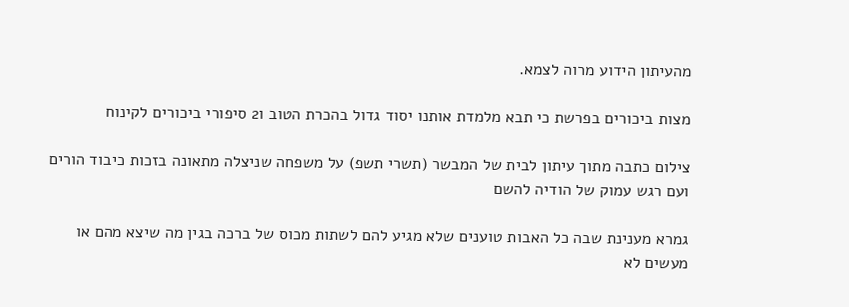מהעיתון הידוע מרוה לצמא.

מצות ביכורים בפרשת כי תבא מלמדת אותנו יסוד גדול בהכרת הטוב ו2 סיפורי ביכורים לקינוח

צילום כתבה מתוך עיתון לבית של המבשר (תשרי תשפ) על משפחה שניצלה מתאונה בזכות כיבוד הורים ועם רגש עמוק של הודיה להשם

גמרא מענינת שבה כל האבות טוענים שלא מגיע להם לשתות מכוס של ברכה בגין מה שיצא מהם או מעשים לא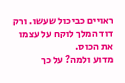ראויים כביכול שעשו. ורק דוד המלך לוקח על עצמו את הכוס.
מדוע ולמה? על כך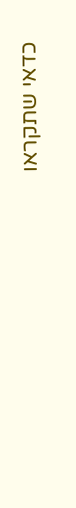כדאי שתקראו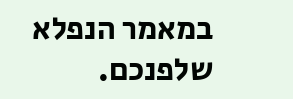במאמר הנפלא שלפנכם.